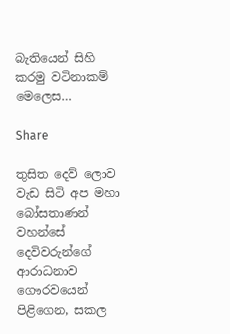බැතියෙන් සිහි කරමු වටිනාකම් මෙලෙස…

Share

තුසිත දෙව් ලොව වැඩ සිටි අප මහා බෝසතාණන් වහන්සේ දෙවිවරුන්ගේ ආරාධනාව ගෞරවයෙන් පිළිගෙන, සකල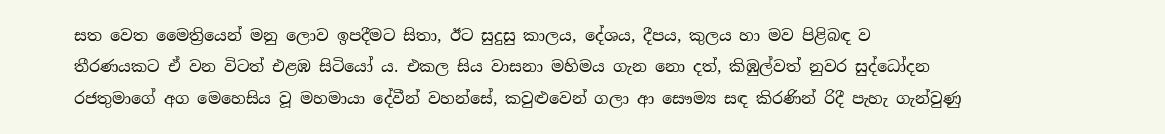සත වෙත මෛත්‍රියෙන් මනු ලොව ඉපදීමට සිතා, ඊට සුදුසු කාලය, දේශය, දීපය, කුලය හා මව පිළිබඳ ව තීරණයකට ඒ වන විටත් එළඹ සිටියෝ ය. එකල සිය වාසනා මහිමය ගැන නො දත්, කිඹුල්වත් නුවර සුද්ධෝදන රජතුමාගේ අග මෙහෙසිය වූ මහමායා දේවීන් වහන්සේ, කවුළුවෙන් ගලා ආ සෞම්‍ය සඳ කිරණින් රිදී පැහැ ගැන්වුණු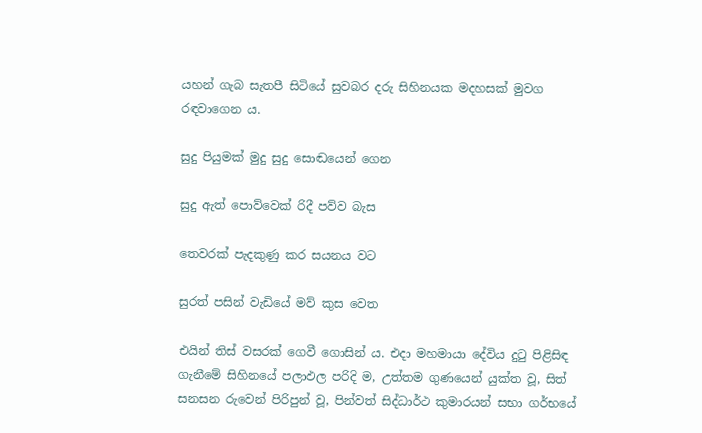යහන් ගැබ සැතපී සිටියේ සුවබර දරු සිහිනයක මදහසක් මුවග රඳවාගෙන ය.

සුදු පියුමක් මුදු සුදු සොඬයෙන් ගෙන

සුදු ඇත් පොව්වෙක් රිදී පව්ව බැස

තෙවරක් පැදකුණු කර සයනය වට

සුරත් පසින් වැඩියේ මව් කුස වෙත

එයින් තිස් වසරක් ගෙවී ගොසින් ය. එදා මහමායා දේවිය දුටු පිළිසිඳ ගැනීමේ සිහිනයේ පලාඵල පරිදි ම, උත්තම ගුණයෙන් යුක්ත වූ, සිත් සනසන රුවෙන් පිරිපුන් වූ, පින්වත් සිද්ධාර්ථ කුමාරයන් සභා ගර්භයේ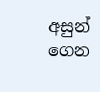අසුන් ගෙන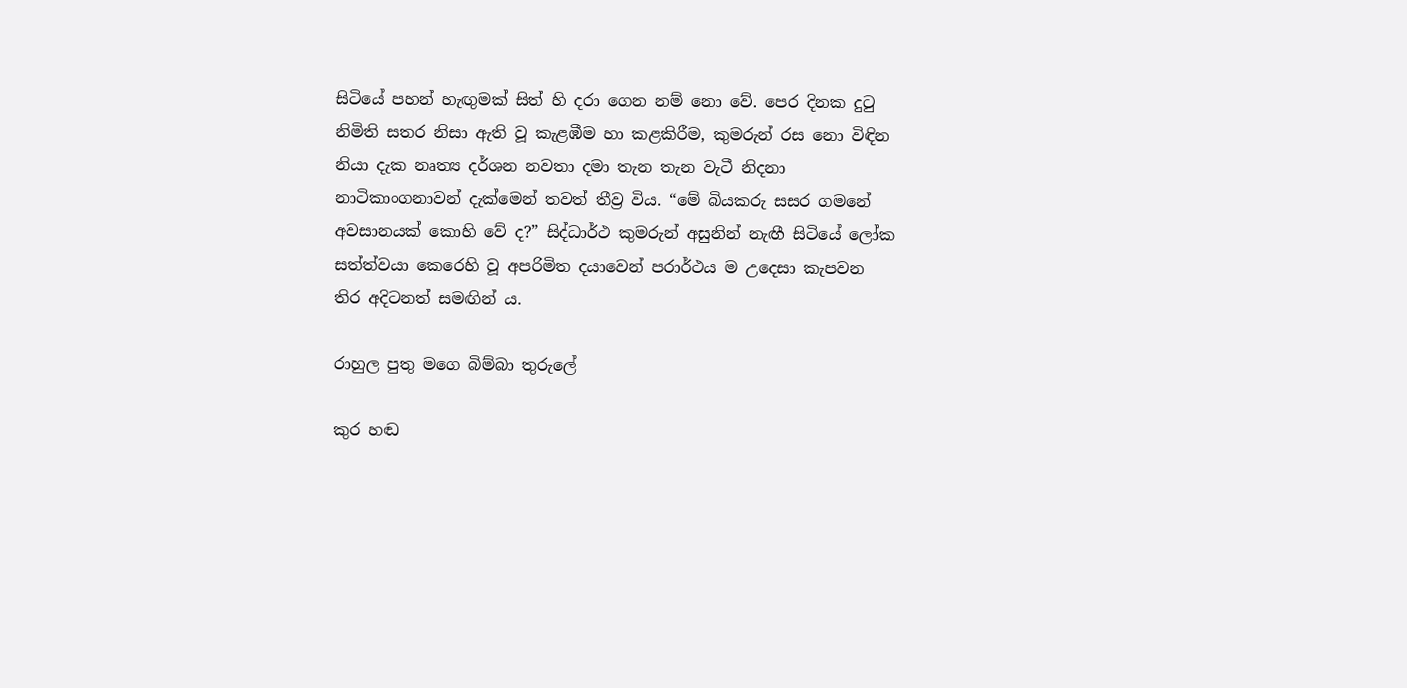සිටියේ පහන් හැඟුමක් සිත් හි දරා ගෙන නම් නො වේ. පෙර දිනක දුටු නිමිති සතර නිසා ඇති වූ කැළඹීම හා කළකිරීම, කුමරුන් රස නො විඳින නියා දැක නෘත්‍ය දර්ශන නවතා දමා තැන තැන වැටී නිදනා නාටිකාංගනාවන් දැක්මෙන් තවත් තීව්‍ර විය. “මේ බියකරු සසර ගමනේ අවසානයක් කොහි වේ ද?” සිද්ධාර්ථ කුමරුන් අසුනින් නැඟී සිටියේ ලෝක සත්ත්වයා කෙරෙහි වූ අපරිමිත දයාවෙන් පරාර්ථය ම උදෙසා කැපවන තිර අදිටනත් සමඟින් ය.

රාහුල පුතු මගෙ බිම්බා තුරුලේ

කුර හඬ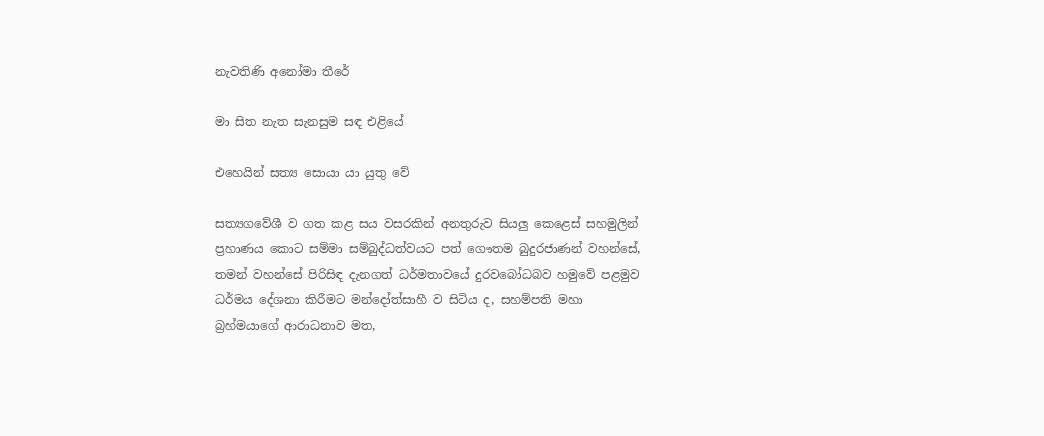නැවතිණි අනෝමා තීරේ

මා සිත නැත සැනසුම සඳ එළියේ

එහෙයින් සත්‍ය සොයා යා යුතු වේ

සත්‍යගවේශී ව ගත කළ සය වසරකින් අනතුරුව සියලු කෙළෙස් සහමුලින් ප්‍රහාණය කොට සම්මා සම්බුද්ධත්වයට පත් ගෞතම බුදුරජාණන් වහන්සේ, තමන් වහන්සේ පිරිසිඳ දැනගත් ධර්මතාවයේ දුරවබෝධබව හමුවේ පළමුව ධර්මය දේශනා කිරීමට මන්දෝත්සාහී ව සිටිය ද, සහම්පති මහා බ්‍රහ්මයාගේ ආරාධනාව මත,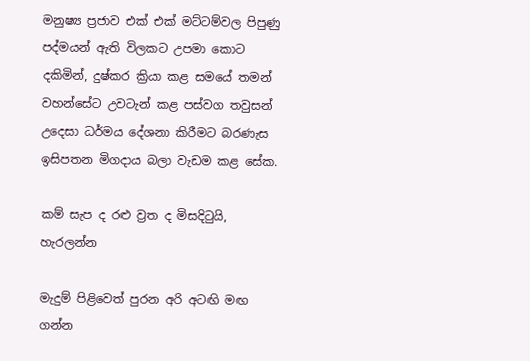මනුෂ්‍ය ප්‍රජාව එක් එක් මට්ටම්වල පිපුණු පද්මයන් ඇති විලකට උපමා කොට දකිමින්, දුෂ්කර ක්‍රියා කළ සමයේ තමන් වහන්සේට උවටැන් කළ පස්වග තවුසන් උදෙසා ධර්මය දේශනා කිරීමට බරණැස ඉසිපතන මිගදාය බලා වැඩම කළ සේක.

කම් සැප ද රළු ව්‍රත ද මිසදිටුයි, හැරලන්න

මැදුම් පිළිවෙත් පුරන අරි අටඟි මඟ ගන්න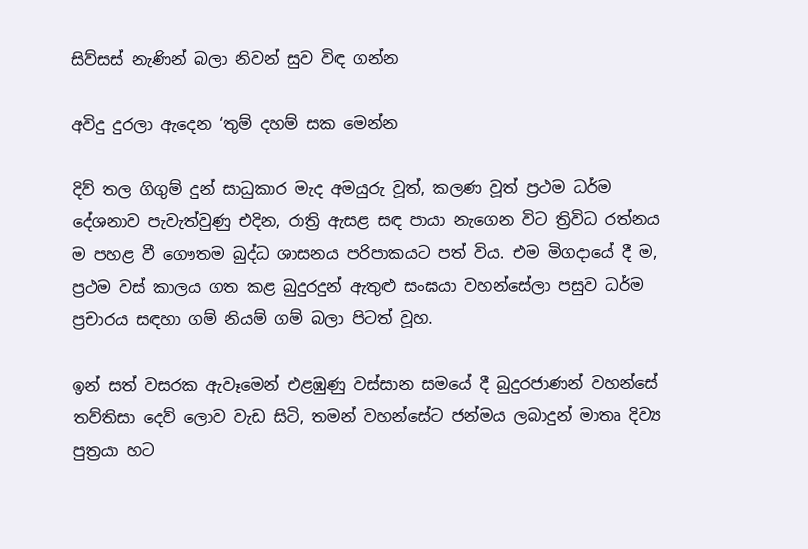සිව්සස් නැණින් බලා නිවන් සුව විඳ ගන්න

අවිදු දුරලා ඇදෙන ‘තුම් දහම් සක මෙන්න

දිව් තල ගිගුම් දුන් සාධුකාර මැද අමයුරු වූත්, කලණ වූත් ප්‍රථම ධර්ම දේශනාව පැවැත්වුණු එදින, රාත්‍රි ඇසළ සඳ පායා නැගෙන විට ත්‍රිවිධ රත්නය ම පහළ වී ගෞතම බුද්ධ ශාසනය පරිපාකයට පත් විය. එම මිගදායේ දී ම, ප්‍රථම වස් කාලය ගත කළ බුදුරදුන් ඇතුළු සංඝයා වහන්සේලා පසුව ධර්ම ප්‍රචාරය සඳහා ගම් නියම් ගම් බලා පිටත් වූහ.

ඉන් සත් වසරක ඇවෑමෙන් එළඹුණු වස්සාන සමයේ දී බුදුරජාණන් වහන්සේ තව්තිසා දෙව් ලොව වැඩ සිටි, තමන් වහන්සේට ජන්මය ලබාදුන් මාතෘ දිව්‍ය පුත්‍රයා හට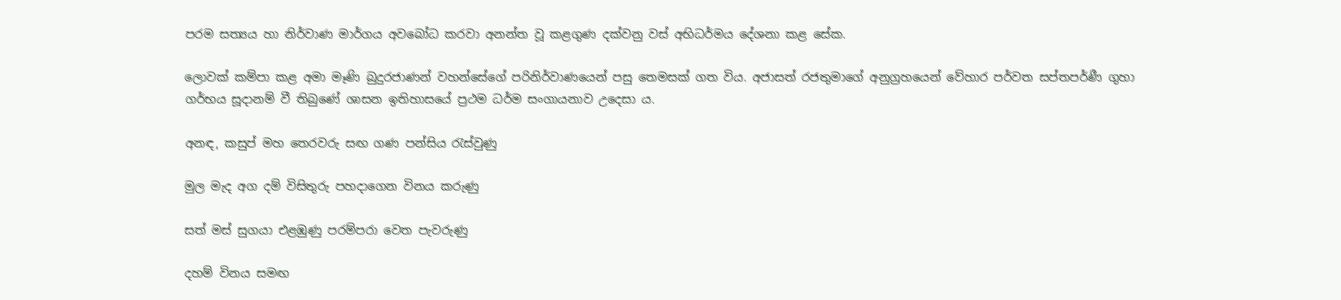පරම සත්‍යය හා නිර්වාණ මාර්ගය අවබෝධ කරවා අනන්ත වූ කළගුණ දක්වනු වස් අභිධර්මය දේශනා කළ සේක.

ලොවක් කම්පා කළ අමා මෑණි බුදුරජාණන් වහන්සේගේ පරිනිර්වාණයෙන් පසු තෙමසක් ගත විය. අජාසත් රජතුමාගේ අනුග්‍රහයෙන් වේහාර පර්වත සප්තපර්ණී ගුහා ගර්භය සූදානම් වී තිබුණේ ශාසන ඉතිහාසයේ ප්‍රථම ධර්ම සංගායනාව උදෙසා ය.

අනඳ, කසුප් මහ තෙරවරු සඟ ගණ පන්සිය රැස්වුණු

මුල මැද අග දම් විසිතුරු පහදාගෙන විනය කරුණු

සත් මස් සුගයා එළඹුණු පරම්පරා වෙත පැවරුණු

දහම් විනය සමඟ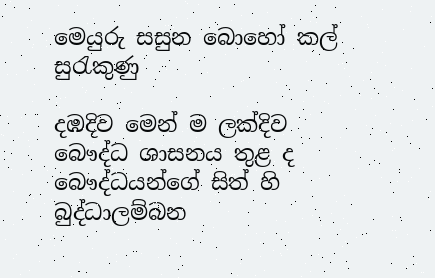මෙයුරු සසුන බොහෝ කල් සුරැකුණු

දඹදිව මෙන් ම ලක්දිව බෞද්ධ ශාසනය තුළ ද බෞද්ධයන්ගේ සිත් හි බුද්ධාලම්බන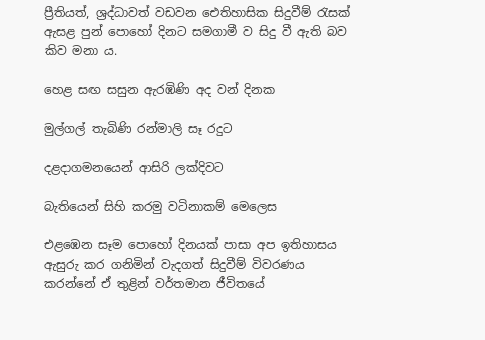ප්‍රීතියත්, ශ්‍රද්ධාවත් වඩවන ඓතිහාසික සිදුවීම් රැසක් ඇසළ පුන් පොහෝ දිනට සමගාමී ව සිදු වී ඇති බව කිව මනා ය.

හෙළ සඟ සසුන ඇරඹිණි අද වන් දිනක

මුල්ගල් තැබිණි රන්මාලි සෑ රදුට

දළදාගමනයෙන් ආසිරි ලක්දිවට

බැතියෙන් සිහි කරමු වටිනාකම් මෙලෙස

එළඹෙන සෑම පොහෝ දිනයක් පාසා අප ඉතිහාසය ඇසුරු කර ගනිමින් වැදගත් සිදුවීම් විවරණය කරන්නේ ඒ තුළින් වර්තමාන ජීවිතයේ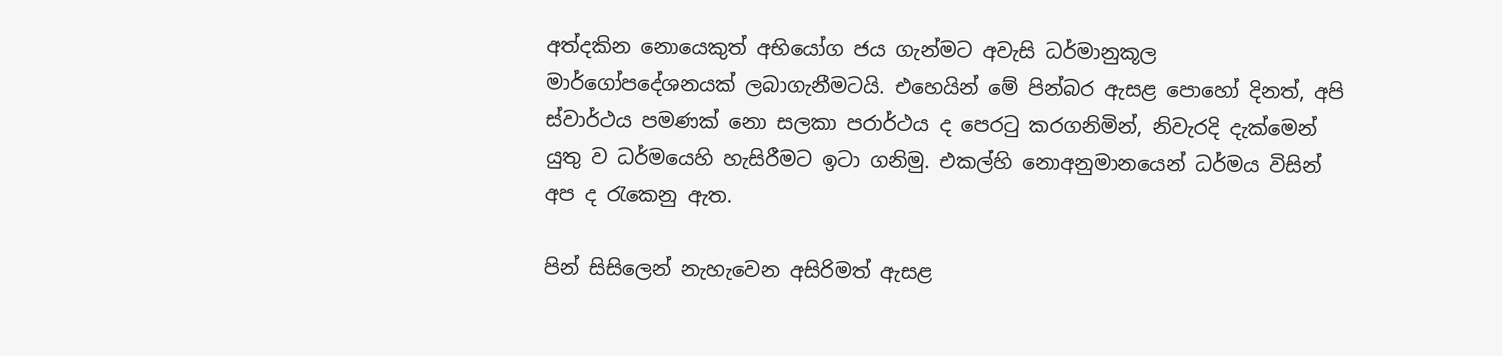අත්දකින නොයෙකුත් අභියෝග ජය ගැන්මට අවැසි ධර්මානුකූල මාර්ගෝපදේශනයක් ලබාගැනීමටයි. එහෙයින් මේ පින්බර ඇසළ පොහෝ දිනත්, අපි ස්වාර්ථය පමණක් නො සලකා පරාර්ථය ද පෙරටු කරගනිමින්, නිවැරදි දැක්මෙන් යුතු ව ධර්මයෙහි හැසිරීමට ඉටා ගනිමු. එකල්හි නොඅනුමානයෙන් ධර්මය විසින් අප ද රැකෙනු ඇත.

පින් සිසිලෙන් නැහැවෙන අසිරිමත් ඇසළ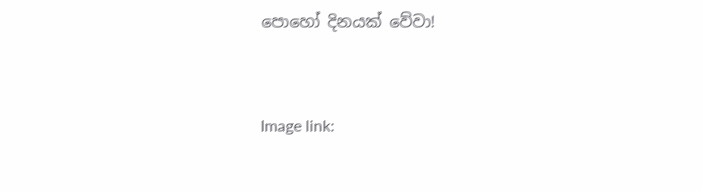පොහෝ දිනයක් වේවා!



Image link: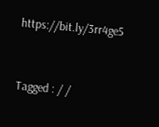https://bit.ly/3rr4ge5


Tagged : / /